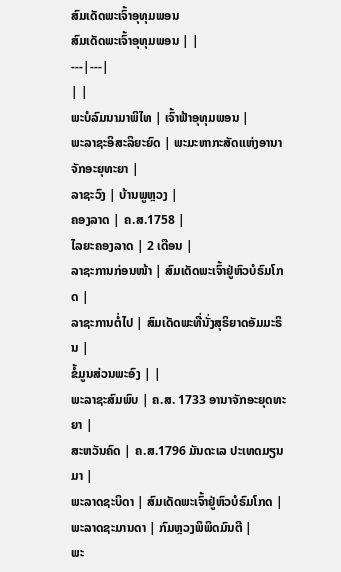ສົມເດັດພະເຈົ້າອຸທຸມພອນ
ສົມເດັດພະເຈົ້າອຸທຸມພອນ | |
---|---|
| |
ພະບໍລົມນາມາພິໄທ | ເຈົ້າຟ້າອຸທຸມພອນ |
ພະລາຊະອິສະລິຍະຍົດ | ພະມະຫາກະສັດແຫ່ງອານາຈັກອະຍຸທະຍາ |
ລາຊະວົງ | ບ້ານພູຫຼວງ |
ຄອງລາດ | ຄ.ສ.1758 |
ໄລຍະຄອງລາດ | 2 ເດືອນ |
ລາຊະການກ່ອນໜ້າ | ສົມເດັດພະເຈົ້າຢູ່ຫົວບໍຣົມໂກດ |
ລາຊະການຕໍ່ໄປ | ສົມເດັດພະທີ່ນັ່ງສຸຣິຍາດອັມມະຣິນ |
ຂໍ້ມູນສ່ວນພະອົງ | |
ພະລາຊະສົມພົບ | ຄ.ສ. 1733 ອານາຈັກອະຍຸດທະຍາ |
ສະຫວັນຄົດ | ຄ.ສ.1796 ມັນດະເລ ປະເທດມຽນມາ |
ພະລາດຊະບິດາ | ສົມເດັດພະເຈົ້າຢູ່ຫົວບໍຣົມໂກດ |
ພະລາດຊະມານດາ | ກົມຫຼວງພິພິດມົນຕີ |
ພະ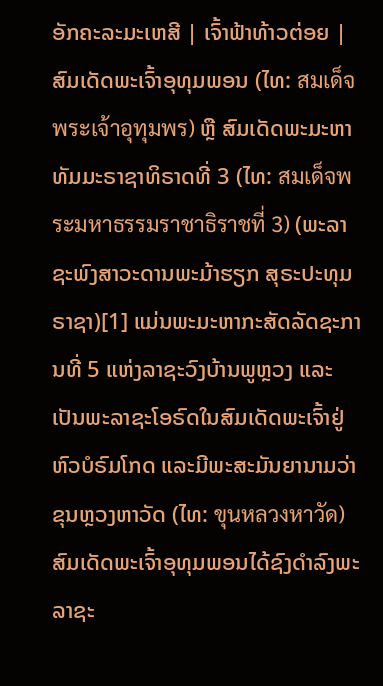ອັກຄະລະມະເຫສີ | ເຈົ້າຟ້າທ້າວຕ່ອຍ |
ສົມເດັດພະເຈົ້າອຸທຸມພອນ (ໄທ: สมเด็จพระเจ้าอุทุมพร) ຫຼື ສົມເດັດພະມະຫາທັມມະຣາຊາທິຣາດທີ່ 3 (ໄທ: สมเด็จพระมหาธรรมราชาธิราชที่ 3) (ພະລາຊະພົງສາວະດານພະມ້າຮຽກ ສຸຣະປະທຸມຣາຊາ)[1] ແມ່ນພະມະຫາກະສັດລັດຊະການທີ່ 5 ແຫ່ງລາຊະວົງບ້ານພູຫຼວງ ແລະເປັນພະລາຊະໂອຣົດໃນສົມເດັດພະເຈົ້າຢູ່ຫົວບໍຣົມໂກດ ແລະມີພະສະມັນຍານາມວ່າ ຂຸນຫຼວງຫາວັດ (ໄທ: ขุนหลวงหาวัด)
ສົມເດັດພະເຈົ້າອຸທຸມພອນໄດ້ຊົງດຳລົງພະລາຊະ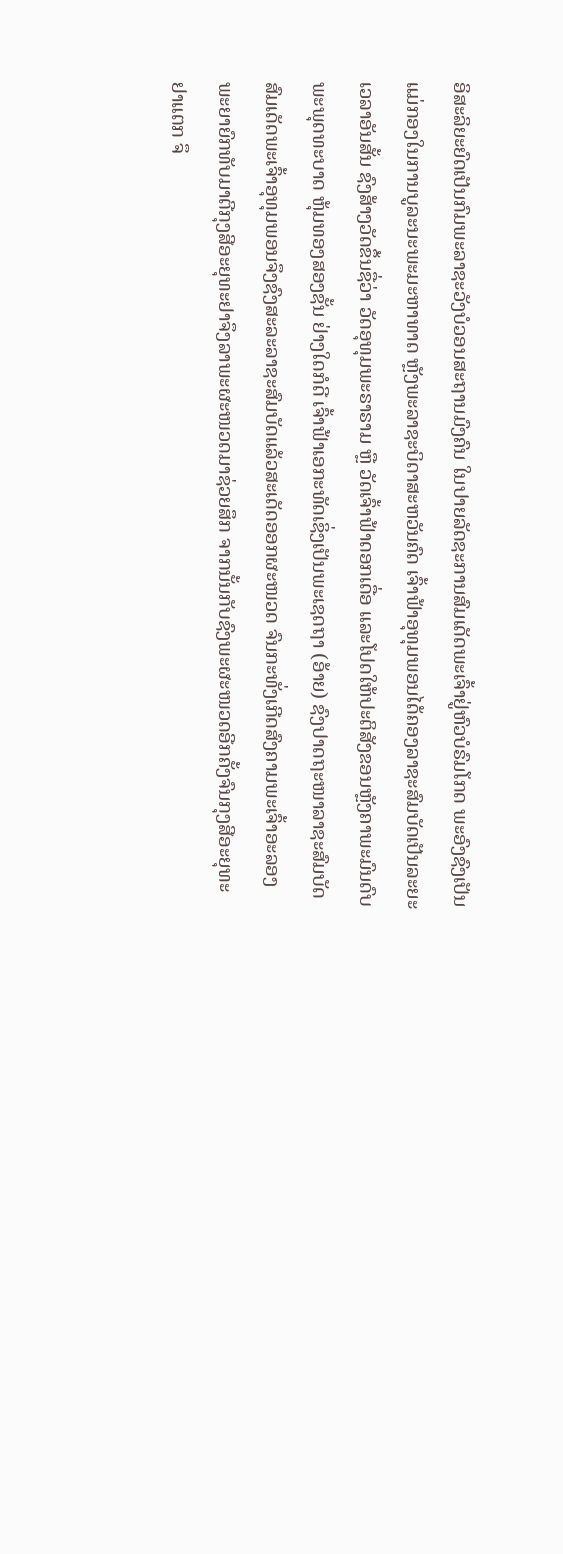ອິສະລິຍະຍົດເປັນກົມພະລາຊະວັງບໍວອນສະຖານມົງຄົນ ໃນປາຍລັດຊະການສົມເດັດພະເຈົ້າຢູ່ຫົວບໍຣົມໂກດ ພະອົງຊົງເປັນແມ່ກອງໃນການບູລະນະພະມະຫາທາດ ຫຼັງພະລາຊະບິດາສະຫວັນຄົດ ເຈົ້າຟ້າອຸທຸມພອນໄດ້ຄອງລາຊະສົມບັດເປັນລະຍະເວລາອັນສັ້ນ ຊົງສ້າງວັດຂຶ້ນຊື່ວ່າ ວັດອຸທຸມພະຣາຣາມ ຫຼື ວັດເຈົ້າຟ້າດອກເດື່ອ ແລະໂປດໃຫ້ປະຕິສັງຂອນຫຼັງຄາພະມົນດົບພະພຸດທະບາດ ຫຸ້ມທອງສອງຊັ້ນ ຢ່າງໃດກໍດີ ເຈົ້າຟ້າເອກະທັດເຊິ່ງເປັນພະເຊດຖາ (ອ້າຍ) ຊົງປາດຖະໜາລາຊະສົມບັດ ສົມເດັດພະເຈົ້າອຸທຸມພອນຈຶງຊົງສະລະລາຊະສົມບັດແລ້ວສະເດັດອອກຜະໜວດ ຈົນກະທັ່ງເກີດສົງຄາມພະເຈົ້າອະລອງພະຍາຍົກທັບມາຕີກຸງສີອະຍຸທະຢາຈຶງລາພະຜະໜວດມາຊ່ວຍສຶກ ຈາກນັ້ນກັບຊົງພະຜະໜວດອີກຄັ້ງຈົນກຸງສີອະຍຸທະຢາແຕກ ຈຶ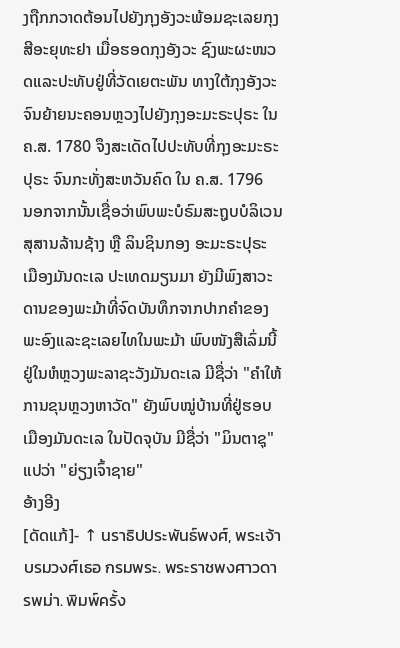ງຖືກກວາດຕ້ອນໄປຍັງກຸງອັງວະພ້ອມຊະເລຍກຸງສີອະຍຸທະຢາ ເມື່ອຮອດກຸງອັງວະ ຊົງພະຜະໜວດແລະປະທັບຢູ່ທີ່ວັດເຍຕະພັນ ທາງໃຕ້ກຸງອັງວະ ຈົນຍ້າຍນະຄອນຫຼວງໄປຍັງກຸງອະມະຣະປຸຣະ ໃນ ຄ.ສ. 1780 ຈຶງສະເດັດໄປປະທັບທີ່ກຸງອະມະຣະປຸຣະ ຈົນກະທັ່ງສະຫວັນຄົດ ໃນ ຄ.ສ. 1796
ນອກຈາກນັ້ນເຊື່ອວ່າພົບພະບໍຣົມສະຖູບບໍລິເວນສຸສານລ້ານຊ້າງ ຫຼື ລິນຊິນກອງ ອະມະຣະປຸຣະ ເມືອງມັນດະເລ ປະເທດມຽນມາ ຍັງມີພົງສາວະດານຂອງພະມ້າທີ່ຈົດບັນທຶກຈາກປາກຄຳຂອງພະອົງແລະຊະເລຍໄທໃນພະມ້າ ພົບໜັງສືເລົ່ມນີ້ຢູ່ໃນຫໍຫຼວງພະລາຊະວັງມັນດະເລ ມີຊື່ວ່າ "ຄຳໃຫ້ການຂຸນຫຼວງຫາວັດ" ຍັງພົບໝູ່ບ້ານທີ່ຢູ່ຮອບເມືອງມັນດະເລ ໃນປັດຈຸບັນ ມີຊື່ວ່າ "ມິນຕາຊຸ" ແປວ່າ "ຍ່ຽງເຈົ້າຊາຍ"
ອ້າງອີງ
[ດັດແກ້]- ↑ นราธิปประพันธ์พงศ์, พระเจ้าบรมวงศ์เธอ กรมพระ. พระราชพงศาวดารพม่า. พิมพ์ครั้ง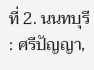ที่ 2. นนทบุรี : ศรีปัญญา,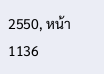2550, หน้า 1136